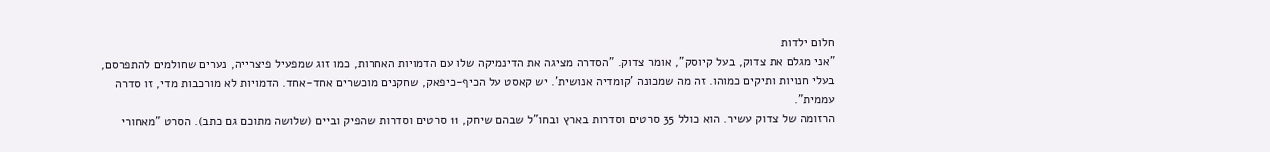חלום ילדות
"אני מגלם את צדוק, בעל קיוסק", אומר צדוק. "הסדרה מציגה את הדינמיקה שלו עם הדמויות האחרות, כמו זוג שמפעיל פיצרייה, נערים שחולמים להתפרסם, בעלי חנויות ותיקים כמוהו. זה מה שמכונה 'קומדיה אנושית'. יש קאסט על הכיף-כיפאק, שחקנים מוכשרים אחד-אחד. הדמויות לא מורכבות מדי, זו סדרה עממית".
הרזומה של צדוק עשיר. הוא כולל 35 סרטים וסדרות בארץ ובחו"ל שבהם שיחק, 11 סרטים וסדרות שהפיק וביים (שלושה מתוכם גם כתב). הסרט "מאחורי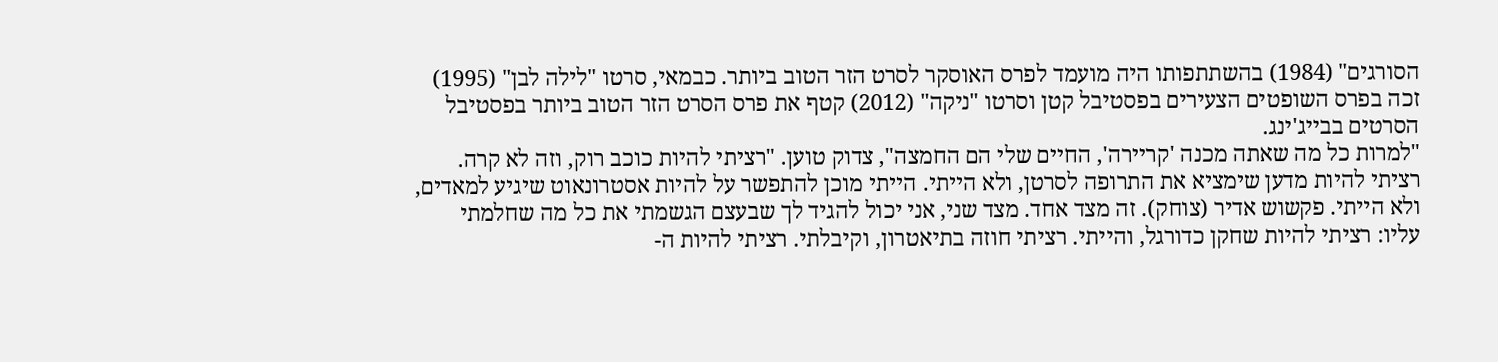הסורגים" (1984) בהשתתפותו היה מועמד לפרס האוסקר לסרט הזר הטוב ביותר. כבמאי, סרטו "לילה לבן" (1995) זכה בפרס השופטים הצעירים בפסטיבל קטן וסרטו "ניקה" (2012) קטף את פרס הסרט הזר הטוב ביותר בפסטיבל הסרטים בבייג'ינג.
"למרות כל מה שאתה מכנה 'קריירה', החיים שלי הם החמצה", צדוק טוען. "רציתי להיות כוכב רוק, וזה לא קרה. רציתי להיות מדען שימציא את התרופה לסרטן, ולא הייתי. הייתי מוכן להתפשר על להיות אסטרונאוט שיגיע למאדים, ולא הייתי. פקשוש אדיר (צוחק). זה מצד אחד. מצד שני, אני יכול להגיד לך שבעצם הגשמתי את כל מה שחלמתי עליו: רציתי להיות שחקן כדורגל, והייתי. רציתי חוזה בתיאטרון, וקיבלתי. רציתי להיות ה-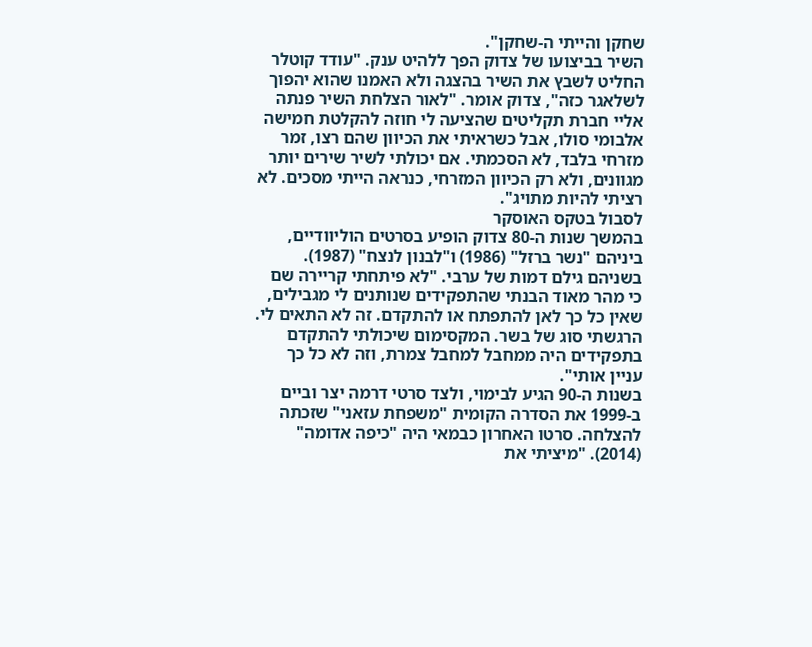שחקן והייתי ה-שחקן".
השיר בביצועו של צדוק הפך ללהיט ענק. "עודד קוטלר החליט לשבץ את השיר בהצגה ולא האמנו שהוא יהפוך לשלאגר כזה", צדוק אומר. "לאור הצלחת השיר פנתה אליי חברת תקליטים שהציעה לי חוזה להקלטת חמישה אלבומי סולו, אבל כשראיתי את הכיוון שהם רצו, זמר מזרחי בלבד, לא הסכמתי. אם יכולתי לשיר שירים יותר מגוונים, ולא רק הכיוון המזרחי, כנראה הייתי מסכים. לא רציתי להיות מתויג".
לסבול בטקס האוסקר
בהמשך שנות ה-80 צדוק הופיע בסרטים הוליוודיים, ביניהם "נשר ברזל" (1986) ו"לבנון לנצח" (1987). בשניהם גילם דמות של ערבי. "לא פיתחתי קריירה שם כי מהר מאוד הבנתי שהתפקידים שנותנים לי מגבילים, שאין כל כך לאן להתפתח או להתקדם. זה לא התאים לי. הרגשתי סוג של בשר. המקסימום שיכולתי להתקדם בתפקידים היה ממחבל למחבל צמרת, וזה לא כל כך עניין אותי".
בשנות ה-90 הגיע לבימוי, ולצד סרטי דרמה יצר וביים ב-1999 את הסדרה הקומית "משפחת עזאני" שזכתה להצלחה. סרטו האחרון כבמאי היה "כיפה אדומה" (2014). "מיציתי את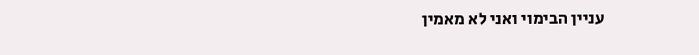עניין הבימוי ואני לא מאמין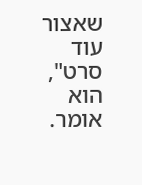שאצור עוד סרט", הוא אומר.